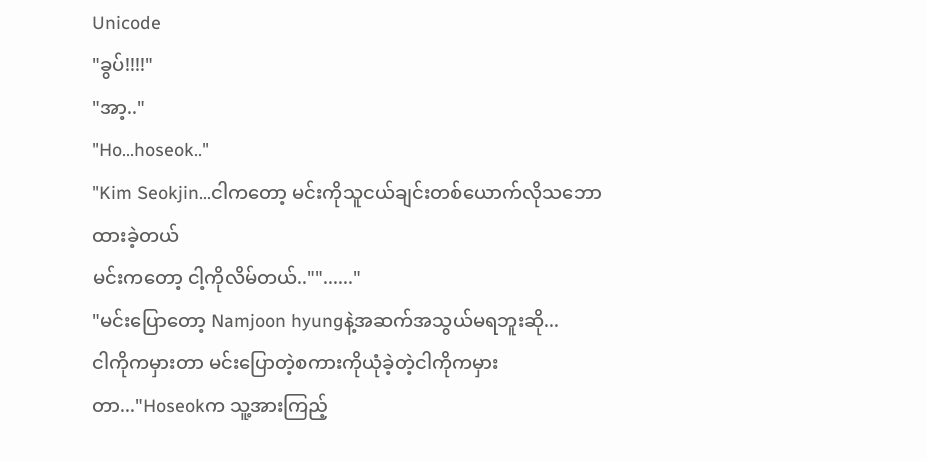Unicode
"ခွပ်!!!!"
"အာ့.."
"Ho...hoseok.."
"Kim Seokjin...ငါကတော့ မင်းကိုသူငယ်ချင်းတစ်ယောက်လိုသဘောထားခဲ့တယ်
မင်းကတော့ ငါ့ကိုလိမ်တယ်..""......"
"မင်းပြောတော့ Namjoon hyungနဲ့အဆက်အသွယ်မရဘူးဆို...
ငါကိုကမှားတာ မင်းပြောတဲ့စကားကိုယုံခဲ့တဲ့ငါကိုကမှားတာ..."Hoseokက သူ့အားကြည့်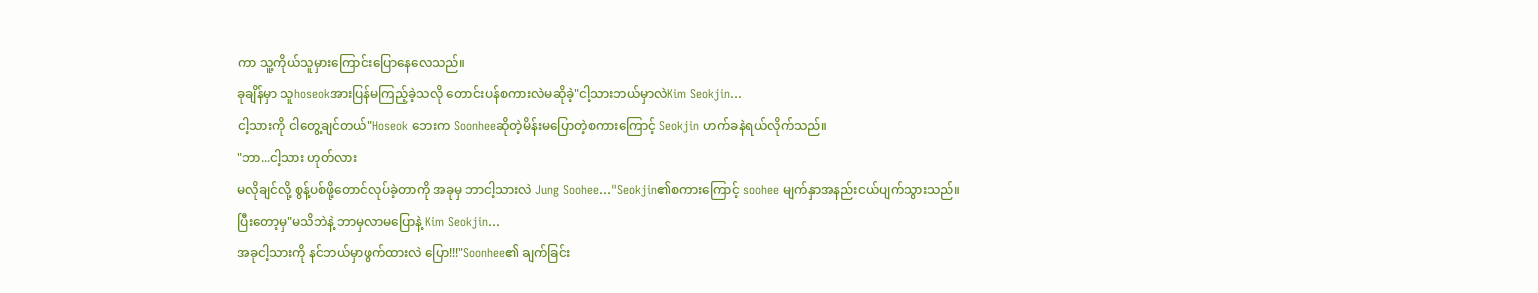ကာ သူ့ကိုယ်သူမှားကြောင်းပြောနေလေသည်။
ခုချိန်မှာ သူhoseokအားပြန်မကြည့်ခဲ့သလို တောင်းပန်စကားလဲမဆိုခဲ့"ငါ့သားဘယ်မှာလဲKim Seokjin...
ငါ့သားကို ငါတွေ့ချင်တယ်"Hoseok ဘေးက Soonheeဆိုတဲ့မိန်းမပြောတဲ့စကားကြောင့် Seokjin ဟက်ခနဲရယ်လိုက်သည်။
"ဘာ...ငါ့သား ဟုတ်လား
မလိုချင်လို့ စွန့်ပစ်ဖို့တောင်လုပ်ခဲ့တာကို အခုမှ ဘာငါ့သားလဲ Jung Soohee..."Seokjin၏စကားကြောင့် soohee မျက်နှာအနည်းငယ်ပျက်သွားသည်။
ပြီးတော့မှ"မသိဘဲနဲ့ ဘာမှလာမပြောနဲ့ Kim Seokjin...
အခုငါ့သားကို နင်ဘယ်မှာဖွက်ထားလဲ ပြော!!!"Soonhee၏ ချက်ခြင်း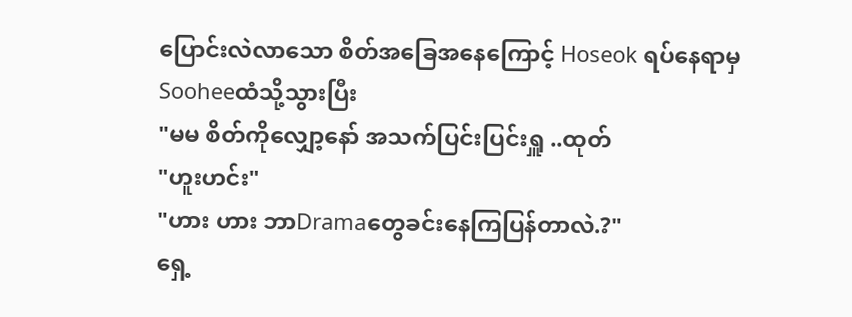ပြောင်းလဲလာသော စိတ်အခြေအနေကြောင့် Hoseok ရပ်နေရာမှ Sooheeထံသို့သွားပြီး
"မမ စိတ်ကိုလျှော့နော် အသက်ပြင်းပြင်းရှူ ..ထုတ်
"ဟူးဟင်း"
"ဟား ဟား ဘာDramaတွေခင်းနေကြပြန်တာလဲ.?"
ရှေ့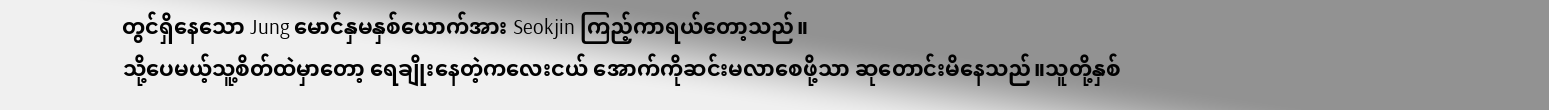တွင်ရှိနေသော Jung မောင်နှမနှစ်ယောက်အား Seokjin ကြည့်ကာရယ်တော့သည်။
သို့ပေမယ့်သူ့စိတ်ထဲမှာတော့ ရေချိုးနေတဲ့ကလေးငယ် အောက်ကိုဆင်းမလာစေဖို့သာ ဆုတောင်းမိနေသည်။သူတို့နှစ်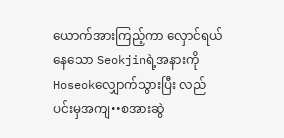ယောက်အားကြည့်ကာ လှောင်ရယ်နေသော Seokjinရဲ့အနားကို Hoseokလျှောက်သွားပြီး လည်ပင်းမှအကျ••စအားဆွဲ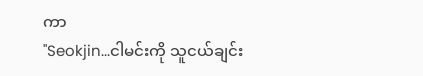ကာ
"Seokjin...ငါမင်းကို သူငယ်ချင်း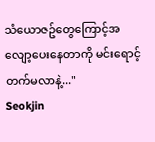သံယောဇဥ်တွေကြောင့်အလျော့ပေးနေတာကို မင်းရောင့်တက်မလာနဲ့..."
Seokjin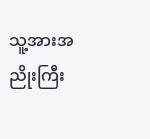သူ့အားအညိုးကြီး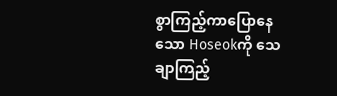စွာကြည့်ကာပြောနေသော Hoseokကို သေချာကြည့်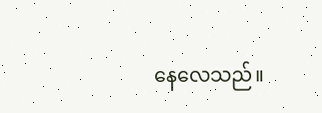နေလေသည်။